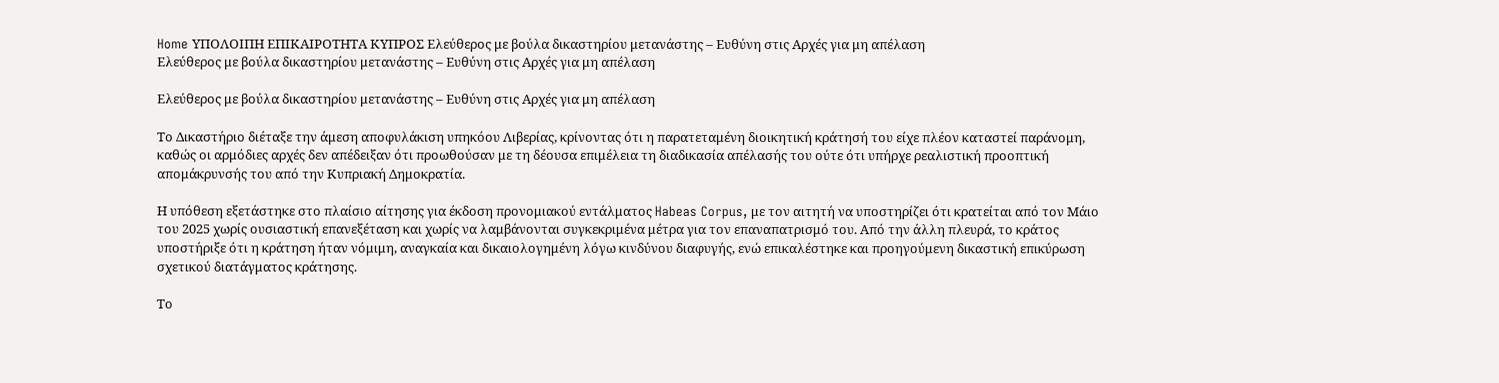Home ΥΠΟΛΟΙΠΗ ΕΠΙΚΑΙΡΟΤΗΤΑ ΚΥΠΡΟΣ Ελεύθερος με βούλα δικαστηρίου μετανάστης – Ευθύνη στις Αρχές για μη απέλαση
Ελεύθερος με βούλα δικαστηρίου μετανάστης – Ευθύνη στις Αρχές για μη απέλαση

Ελεύθερος με βούλα δικαστηρίου μετανάστης – Ευθύνη στις Αρχές για μη απέλαση

Το Δικαστήριο διέταξε την άμεση αποφυλάκιση υπηκόου Λιβερίας, κρίνοντας ότι η παρατεταμένη διοικητική κράτησή του είχε πλέον καταστεί παράνομη, καθώς οι αρμόδιες αρχές δεν απέδειξαν ότι προωθούσαν με τη δέουσα επιμέλεια τη διαδικασία απέλασής του ούτε ότι υπήρχε ρεαλιστική προοπτική απομάκρυνσής του από την Κυπριακή Δημοκρατία.

Η υπόθεση εξετάστηκε στο πλαίσιο αίτησης για έκδοση προνομιακού εντάλματος Habeas Corpus, με τον αιτητή να υποστηρίζει ότι κρατείται από τον Μάιο του 2025 χωρίς ουσιαστική επανεξέταση και χωρίς να λαμβάνονται συγκεκριμένα μέτρα για τον επαναπατρισμό του. Από την άλλη πλευρά, το κράτος υποστήριξε ότι η κράτηση ήταν νόμιμη, αναγκαία και δικαιολογημένη λόγω κινδύνου διαφυγής, ενώ επικαλέστηκε και προηγούμενη δικαστική επικύρωση σχετικού διατάγματος κράτησης.

Το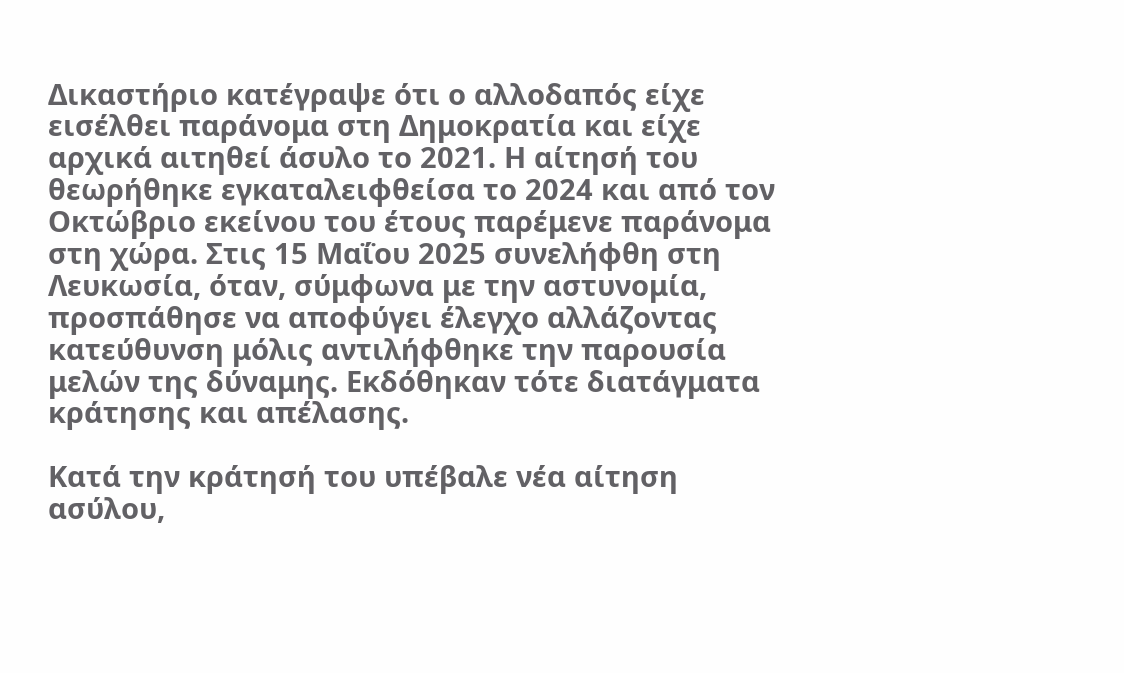Δικαστήριο κατέγραψε ότι ο αλλοδαπός είχε εισέλθει παράνομα στη Δημοκρατία και είχε αρχικά αιτηθεί άσυλο το 2021. Η αίτησή του θεωρήθηκε εγκαταλειφθείσα το 2024 και από τον Οκτώβριο εκείνου του έτους παρέμενε παράνομα στη χώρα. Στις 15 Μαΐου 2025 συνελήφθη στη Λευκωσία, όταν, σύμφωνα με την αστυνομία, προσπάθησε να αποφύγει έλεγχο αλλάζοντας κατεύθυνση μόλις αντιλήφθηκε την παρουσία μελών της δύναμης. Εκδόθηκαν τότε διατάγματα κράτησης και απέλασης.

Κατά την κράτησή του υπέβαλε νέα αίτηση ασύλου,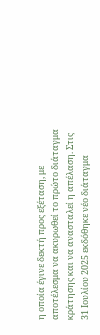η οποία έγινε δεκτή προς εξέταση, με αποτέλεσμα να ακυρωθεί το πρώτο διάταγμα κράτησης και να ανασταλεί η απέλαση. Στις 31 Ιουλίου 2025 εκδόθηκε νέο διάταγμα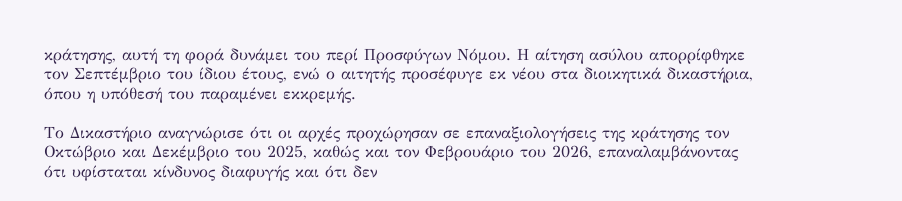κράτησης, αυτή τη φορά δυνάμει του περί Προσφύγων Νόμου. Η αίτηση ασύλου απορρίφθηκε τον Σεπτέμβριο του ίδιου έτους, ενώ ο αιτητής προσέφυγε εκ νέου στα διοικητικά δικαστήρια, όπου η υπόθεσή του παραμένει εκκρεμής.

Το Δικαστήριο αναγνώρισε ότι οι αρχές προχώρησαν σε επαναξιολογήσεις της κράτησης τον Οκτώβριο και Δεκέμβριο του 2025, καθώς και τον Φεβρουάριο του 2026, επαναλαμβάνοντας ότι υφίσταται κίνδυνος διαφυγής και ότι δεν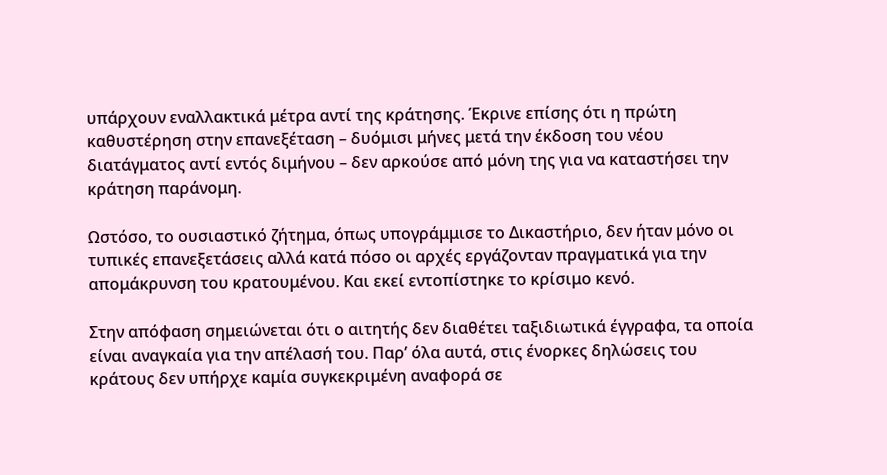υπάρχουν εναλλακτικά μέτρα αντί της κράτησης. Έκρινε επίσης ότι η πρώτη καθυστέρηση στην επανεξέταση – δυόμισι μήνες μετά την έκδοση του νέου διατάγματος αντί εντός διμήνου – δεν αρκούσε από μόνη της για να καταστήσει την κράτηση παράνομη.

Ωστόσο, το ουσιαστικό ζήτημα, όπως υπογράμμισε το Δικαστήριο, δεν ήταν μόνο οι τυπικές επανεξετάσεις αλλά κατά πόσο οι αρχές εργάζονταν πραγματικά για την απομάκρυνση του κρατουμένου. Και εκεί εντοπίστηκε το κρίσιμο κενό.

Στην απόφαση σημειώνεται ότι ο αιτητής δεν διαθέτει ταξιδιωτικά έγγραφα, τα οποία είναι αναγκαία για την απέλασή του. Παρ’ όλα αυτά, στις ένορκες δηλώσεις του κράτους δεν υπήρχε καμία συγκεκριμένη αναφορά σε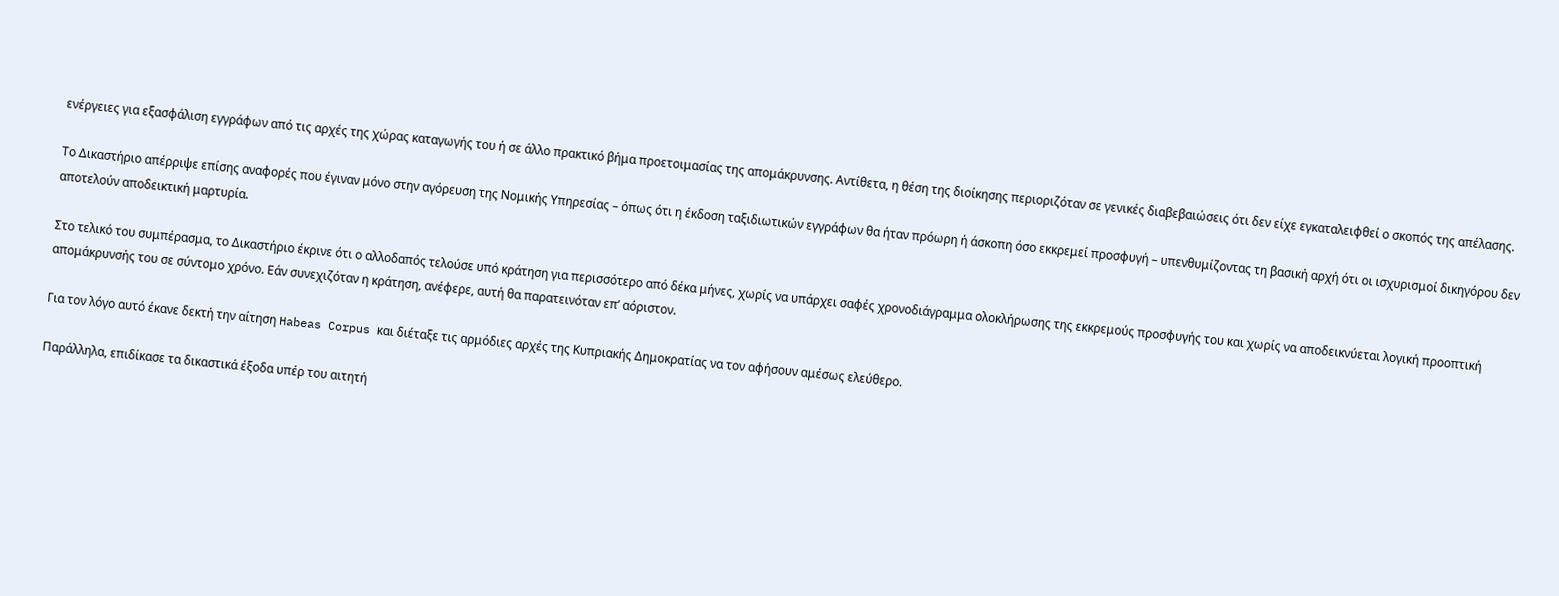ενέργειες για εξασφάλιση εγγράφων από τις αρχές της χώρας καταγωγής του ή σε άλλο πρακτικό βήμα προετοιμασίας της απομάκρυνσης. Αντίθετα, η θέση της διοίκησης περιοριζόταν σε γενικές διαβεβαιώσεις ότι δεν είχε εγκαταλειφθεί ο σκοπός της απέλασης.

Το Δικαστήριο απέρριψε επίσης αναφορές που έγιναν μόνο στην αγόρευση της Νομικής Υπηρεσίας – όπως ότι η έκδοση ταξιδιωτικών εγγράφων θα ήταν πρόωρη ή άσκοπη όσο εκκρεμεί προσφυγή – υπενθυμίζοντας τη βασική αρχή ότι οι ισχυρισμοί δικηγόρου δεν αποτελούν αποδεικτική μαρτυρία.

Στο τελικό του συμπέρασμα, το Δικαστήριο έκρινε ότι ο αλλοδαπός τελούσε υπό κράτηση για περισσότερο από δέκα μήνες, χωρίς να υπάρχει σαφές χρονοδιάγραμμα ολοκλήρωσης της εκκρεμούς προσφυγής του και χωρίς να αποδεικνύεται λογική προοπτική απομάκρυνσής του σε σύντομο χρόνο. Εάν συνεχιζόταν η κράτηση, ανέφερε, αυτή θα παρατεινόταν επ’ αόριστον.

Για τον λόγο αυτό έκανε δεκτή την αίτηση Habeas Corpus και διέταξε τις αρμόδιες αρχές της Κυπριακής Δημοκρατίας να τον αφήσουν αμέσως ελεύθερο.

Παράλληλα, επιδίκασε τα δικαστικά έξοδα υπέρ του αιτητή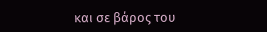και σε βάρος του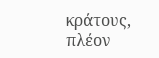κράτους, πλέον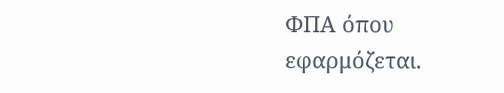ΦΠΑ όπου εφαρμόζεται.